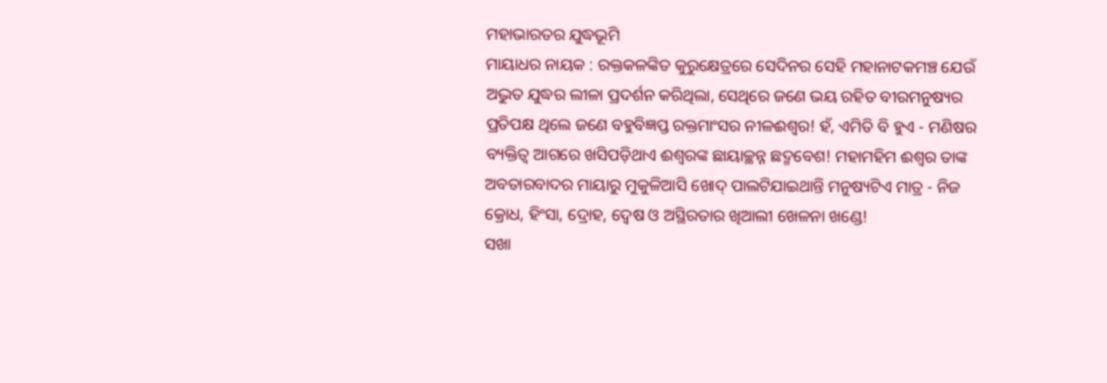ମହାଭାରତର ଯୁଦ୍ଧଭୂମି
ମାୟାଧର ନାୟକ : ରକ୍ତକଳଙ୍କିତ କୁରୁକ୍ଷେତ୍ରରେ ସେଦିନର ସେହି ମହାନାଟକମଞ୍ଚ ଯେଉଁ ଅଦ୍ଭୁତ ଯୁଦ୍ଧର ଲୀଳା ପ୍ରଦର୍ଶନ କରିଥିଲା, ସେଥିରେ ଜଣେ ଭୟ ରହିତ ବୀରମନୁଷ୍ୟର ପ୍ରତିପକ୍ଷ ଥିଲେ ଜଣେ ବହୁବିଜ୍ଞପ୍ତ ରକ୍ତମାଂସର ନୀଳଈଶ୍ୱର! ହଁ, ଏମିତି ବି ହୁଏ - ମଣିଷର ବ୍ୟକ୍ତିତ୍ୱ ଆଗରେ ଖସିପଡ଼ିଥାଏ ଈଶ୍ୱରଙ୍କ ଛାୟାଚ୍ଛନ୍ନ ଛଦ୍ମବେଶ! ମହାମହିମ ଈଶ୍ୱର ତାଙ୍କ ଅବତାରବାଦର ମାୟାରୁ ମୁକୁଳିଆସି ଖୋଦ୍ ପାଲଟିଯାଇଥାନ୍ତି ମନୁଷ୍ୟଟିଏ ମାତ୍ର - ନିଜ କ୍ରୋଧ, ହିଂସା, ଦ୍ରୋହ, ଦ୍ୱେଷ ଓ ଅସ୍ଥିରତାର ଖିଆଲୀ ଖେଳନା ଖଣ୍ଡେ!
ସଖା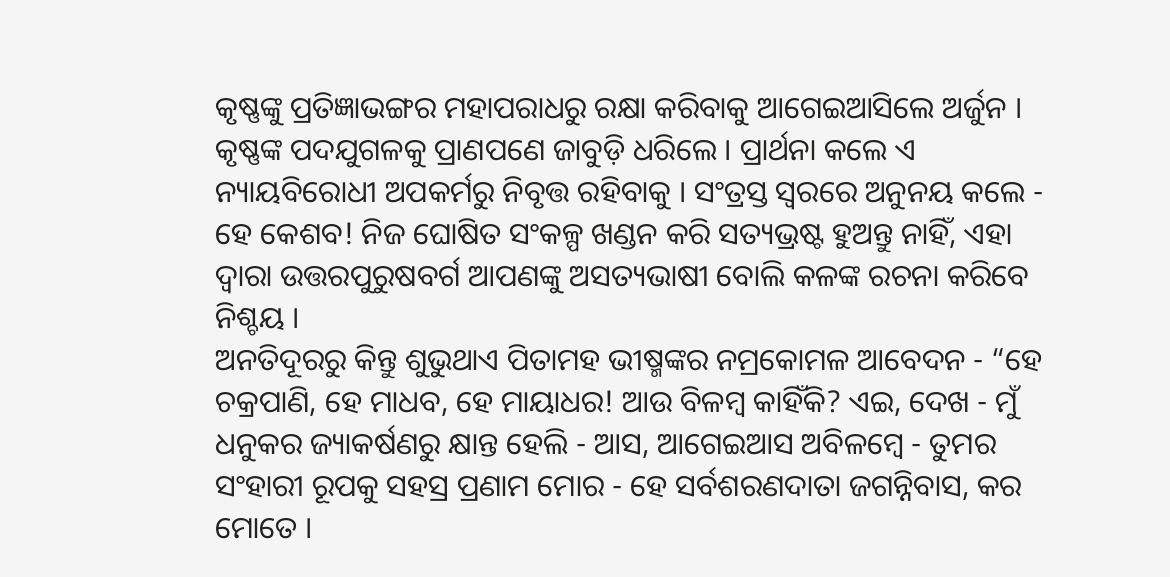କୃଷ୍ଣଙ୍କୁ ପ୍ରତିଜ୍ଞାଭଙ୍ଗର ମହାପରାଧରୁ ରକ୍ଷା କରିବାକୁ ଆଗେଇଆସିଲେ ଅର୍ଜୁନ । କୃଷ୍ଣଙ୍କ ପଦଯୁଗଳକୁ ପ୍ରାଣପଣେ ଜାବୁଡ଼ି ଧରିଲେ । ପ୍ରାର୍ଥନା କଲେ ଏ ନ୍ୟାୟବିରୋଧୀ ଅପକର୍ମରୁ ନିବୃତ୍ତ ରହିବାକୁ । ସଂତ୍ରସ୍ତ ସ୍ୱରରେ ଅନୁନୟ କଲେ - ହେ କେଶବ! ନିଜ ଘୋଷିତ ସଂକଳ୍ପ ଖଣ୍ଡନ କରି ସତ୍ୟଭ୍ରଷ୍ଟ ହୁଅନ୍ତୁ ନାହିଁ, ଏହା ଦ୍ୱାରା ଉତ୍ତରପୁରୁଷବର୍ଗ ଆପଣଙ୍କୁ ଅସତ୍ୟଭାଷୀ ବୋଲି କଳଙ୍କ ରଚନା କରିବେ ନିଶ୍ଚୟ ।
ଅନତିଦୂରରୁ କିନ୍ତୁ ଶୁଭୁଥାଏ ପିତାମହ ଭୀଷ୍ମଙ୍କର ନମ୍ରକୋମଳ ଆବେଦନ - “ହେ ଚକ୍ରପାଣି, ହେ ମାଧବ, ହେ ମାୟାଧର! ଆଉ ବିଳମ୍ବ କାହିଁକି? ଏଇ, ଦେଖ - ମୁଁ ଧନୁକର ଜ୍ୟାକର୍ଷଣରୁ କ୍ଷାନ୍ତ ହେଲି - ଆସ, ଆଗେଇଆସ ଅବିଳମ୍ବେ - ତୁମର ସଂହାରୀ ରୂପକୁ ସହସ୍ର ପ୍ରଣାମ ମୋର - ହେ ସର୍ବଶରଣଦାତା ଜଗନ୍ନିବାସ, କର ମୋତେ ।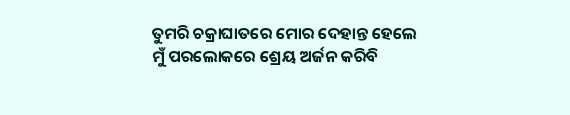ତୁମରି ଚକ୍ରାଘାତରେ ମୋର ଦେହାନ୍ତ ହେଲେ ମୁଁ ପରଲୋକରେ ଶ୍ରେୟ ଅର୍ଜନ କରିବି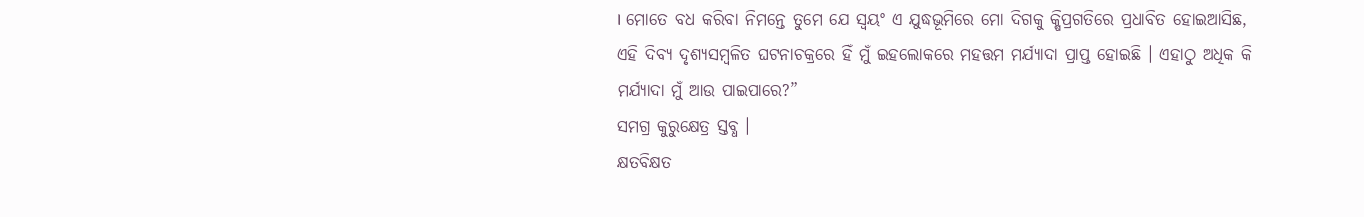। ମୋତେ ବଧ କରିବା ନିମନ୍ତେ ତୁମେ ଯେ ସ୍ୱୟଂ ଏ ଯୁଦ୍ଧଭୂମିରେ ମୋ ଦିଗକୁ କ୍ଷିପ୍ରଗତିରେ ପ୍ରଧାବିତ ହୋଇଆସିଛ, ଏହି ଦିବ୍ୟ ଦୃଶ୍ୟସମ୍ବଳିତ ଘଟନାଚକ୍ରରେ ହିଁ ମୁଁ ଇହଲୋକରେ ମହତ୍ତମ ମର୍ଯ୍ୟାଦା ପ୍ରାପ୍ତ ହୋଇଛି । ଏହାଠୁ ଅଧିକ କି ମର୍ଯ୍ୟାଦା ମୁଁ ଆଉ ପାଇପାରେ?”
ସମଗ୍ର କୁରୁକ୍ଷେତ୍ର ସ୍ତବ୍ଧ ।
କ୍ଷତବିକ୍ଷତ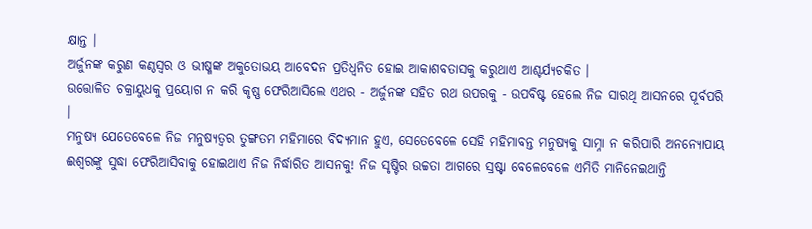କ୍ଷାନ୍ତ ।
ଅର୍ଜୁନଙ୍କ କରୁଣ କଣ୍ଠସ୍ୱର ଓ ଭୀଷ୍ମଙ୍କ ଅକୁତୋଭୟ ଆବେଦନ ପ୍ରତିଧ୍ୱନିତ ହୋଇ ଆକାଶବତାସକୁ କରୁଥାଏ ଆଶ୍ଚର୍ଯ୍ୟଚକିତ ।
ଉତ୍ତୋଳିତ ଚକ୍ରାୟୁଧକୁ ପ୍ରୟୋଗ ନ କରି କୃଷ୍ଣ ଫେରିଆସିଲେ ଏଥର - ଅର୍ଜୁନଙ୍କ ସହିତ ରଥ ଉପରକୁ - ଉପବିଷ୍ଟ ହେଲେ ନିଜ ସାରଥି ଆସନରେ ପୂର୍ବପରି ।
ମନୁଷ୍ୟ ଯେତେବେଳେ ନିଜ ମନୁଷ୍ୟତ୍ୱର ତୁଙ୍ଗତମ ମହିମାରେ ବିଦ୍ୟମାନ ହୁଏ, ସେତେବେଳେ ସେହି ମହିମାବନ୍ତ ମନୁଷ୍ୟକୁ ସାମ୍ନା ନ କରିପାରି ଅନନ୍ୟୋପାୟ ଈଶ୍ୱରଙ୍କୁ ସୁଦ୍ଧା ଫେରିଆସିବାକୁ ହୋଇଥାଏ ନିଜ ନିର୍ଦ୍ଧାରିତ ଆସନକୁ! ନିଜ ସୃଷ୍ଟିର ଉଚ୍ଚତା ଆଗରେ ସ୍ରଷ୍ଟା ବେଳେବେଳେ ଏମିତି ମାନିନେଇଥାନ୍ତି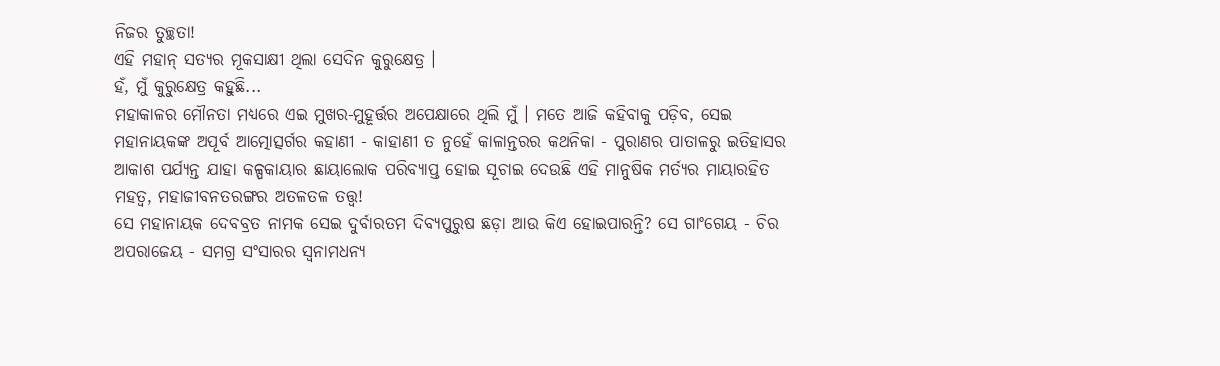ନିଜର ତୁଚ୍ଛତା!
ଏହି ମହାନ୍ ସତ୍ୟର ମୂକସାକ୍ଷୀ ଥିଲା ସେଦିନ କୁରୁକ୍ଷେତ୍ର ।
ହଁ, ମୁଁ କୁରୁକ୍ଷେତ୍ର କହୁଛି...
ମହାକାଳର ମୌନତା ମଧ୍ୟରେ ଏଇ ମୁଖର-ମୁହୂର୍ତ୍ତର ଅପେକ୍ଷାରେ ଥିଲି ମୁଁ । ମତେ ଆଜି କହିବାକୁ ପଡ଼ିବ, ସେଇ ମହାନାୟକଙ୍କ ଅପୂର୍ବ ଆତ୍ମୋତ୍ସର୍ଗର କହାଣୀ - କାହାଣୀ ତ ନୁହେଁ କାଳାନ୍ତରର କଥନିକା - ପୁରାଣର ପାତାଳରୁ ଇତିହାସର ଆକାଶ ପର୍ଯ୍ୟନ୍ତ ଯାହା କଳ୍ପକାୟାର ଛାୟାଲୋକ ପରିବ୍ୟାପ୍ତ ହୋଇ ସୂଚାଇ ଦେଉଛି ଏହି ମାନୁଷିକ ମର୍ତ୍ୟର ମାୟାରହିତ ମହତ୍ୱ, ମହାଜୀବନତରଙ୍ଗର ଅତଳତଳ ତତ୍ତ୍ୱ!
ସେ ମହାନାୟକ ଦେବବ୍ରତ ନାମକ ସେଇ ଦୁର୍ବାରତମ ଦିବ୍ୟପୁରୁଷ ଛଡ଼ା ଆଉ କିଏ ହୋଇପାରନ୍ତି? ସେ ଗାଂଗେୟ - ଚିର ଅପରାଜେୟ - ସମଗ୍ର ସଂସାରର ସ୍ୱନାମଧନ୍ୟ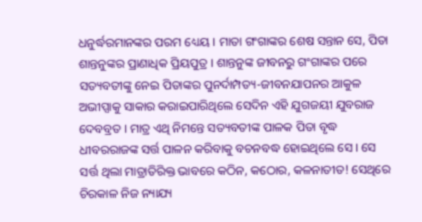ଧନୁର୍ଦ୍ଧରମାନଙ୍କର ପରମ ଧ୍ୟେୟ । ମାତା ଗଂଗାଙ୍କର ଶେଷ ସନ୍ତାନ ସେ, ପିତା ଶାନ୍ତନୁଙ୍କର ପ୍ରାଣାଧିକ ପ୍ରିୟପୁତ୍ର । ଶାନ୍ତନୁଙ୍କ ଜୀବନରୁ ଗଂଗାଙ୍କର ପରେ ସତ୍ୟବତୀଙ୍କୁ ନେଇ ପିତାଙ୍କର ପୁନର୍ଦାମ୍ପତ୍ୟ-ଜୀବନଯାପନର ଆକୁଳ ଅଭୀପ୍ସାକୁ ସାକାର କରାଇପାରିଥିଲେ ସେଦିନ ଏହି ଯୁଗଜୟୀ ଯୁବରାଜ ଦେବବ୍ରତ । ମାତ୍ର ଏଥି ନିମନ୍ତେ ସତ୍ୟବତୀଙ୍କ ପାଳକ ପିତା ବୃଦ୍ଧ ଧୀବରରାଜଙ୍କ ସର୍ତ୍ତ ପାଳନ କରିବାକୁ ବଚନବଦ୍ଧ ହୋଇଥିଲେ ସେ । ସେ ସର୍ତ୍ତ ଥିଲା ମାତ୍ରାତିରିକ୍ତ ଭାବରେ କଠିନ, କଠୋର, କଳନାତୀତ! ସେଥିରେ ଚିରକାଳ ନିଜ ନ୍ୟାଯ୍ୟ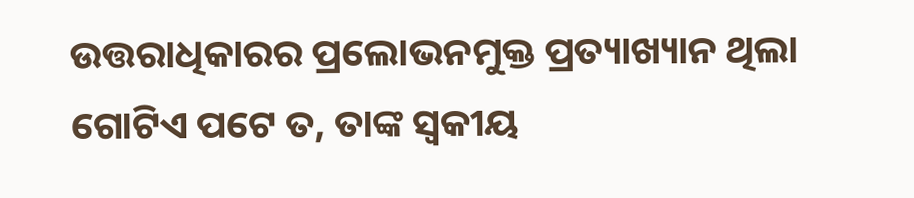ଉତ୍ତରାଧିକାରର ପ୍ରଲୋଭନମୁକ୍ତ ପ୍ରତ୍ୟାଖ୍ୟାନ ଥିଲା ଗୋଟିଏ ପଟେ ତ, ତାଙ୍କ ସ୍ୱକୀୟ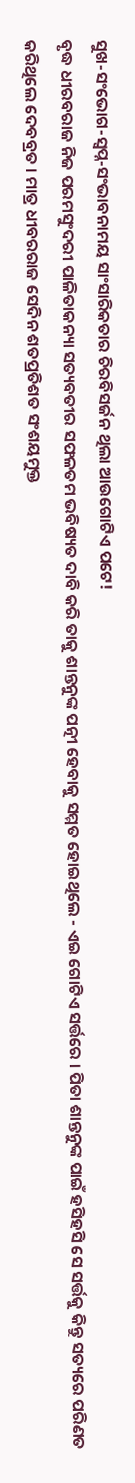ସୁଖ-ସଂଭୋଗ-ସ୍ୱପ୍ନ-ସଂଭାବନାମୟ ସାଂସାରିକତାର ଚିରବିସର୍ଜନ ଥିଲା ଆଉଗୋଟିଏ ପଟେ!
ବୃଦ୍ଧ ଧୀରବରାଜ ନିଜ ପରମସୁଂଦରୀ ପାଳିତାକନ୍ୟା ସତ୍ୟବତୀର ସଫଳତମ ଭବିଷ୍ୟତ ଦାବି କରି ତାକୁ ଶାନ୍ତନୁଙ୍କ ପତ୍ନୀ ହେବାକୁ ସମ୍ମତ ହୋଇଥିଲେ - ଏଇ ଗୋଟିଏ ସର୍ତ୍ତରେ । ପିତା ଶାନ୍ତନୁଙ୍କ ପାଇଁ ହସିହସି ସେ ସର୍ତ୍ତକୁ କିନ୍ତୁ ସତ୍ୟରେ ପରିଣତ କରିଥିଲେ ଦେବବ୍ରତ । ମାତ୍ର ଧୀବରରାଜ ସେଦିନ ଶତପ୍ରତିଶତ ସଂଶୟମୁକ୍ତ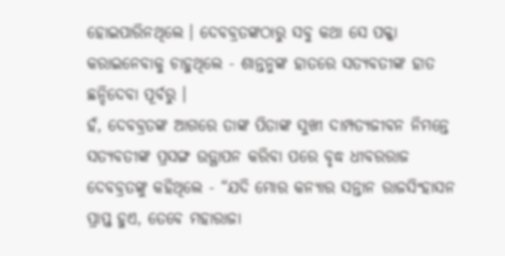ହୋଇପାରିନଥିଲେ । ଦେବବ୍ରତଙ୍କଠାରୁ ସବୁ କଥା ସେ ପକ୍କା କରାଇନେବାକୁ ଚାହୁଥିଲେ - ଶାନ୍ତନୁଙ୍କ ହାତରେ ସତ୍ୟବତୀଙ୍କ ହାତ ଛନ୍ଦିଦେବା ପୂର୍ବରୁ ।
ହଁ, ଦେବବ୍ରତଙ୍କ ଆଗରେ ତାଙ୍କ ପିତାଙ୍କ ସୁଖୀ ଦାମ୍ପତ୍ୟଜୀବନ ନିମନ୍ତେ ସତ୍ୟବତୀଙ୍କ ପ୍ରସଙ୍ଗ ଉତ୍ଥାପନ କରିବା ପରେ ବୃଦ୍ଧ ଧୀବରରାଜ ଦେବବ୍ରତଙ୍କୁ କହିଥିଲେ - “ଯଦି ମୋର କନ୍ୟାର ସନ୍ତାନ ରାଜସିଂହାସନ ପ୍ରାପ୍ତ ହୁଏ, ତେବେ ମହାରାଜା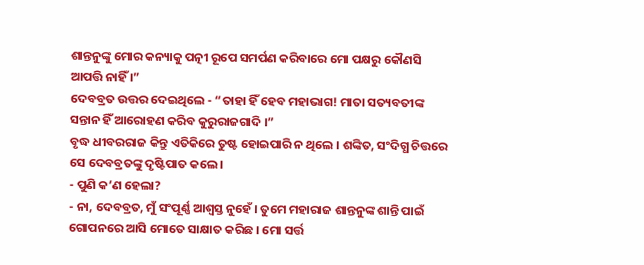ଶାନ୍ତନୁଙ୍କୁ ମୋର କନ୍ୟାକୁ ପତ୍ନୀ ରୂପେ ସମର୍ପଣ କରିବାରେ ମୋ ପକ୍ଷରୁ କୌଣସି ଆପତ୍ତି ନାହିଁ ।”
ଦେବବ୍ରତ ଉତ୍ତର ଦେଇଥିଲେ - “ତାହା ହିଁ ହେବ ମହାଭାଗ! ମାତା ସତ୍ୟବତୀଙ୍କ ସନ୍ତାନ ହିଁ ଆରୋହଣ କରିବ କୁରୁରାଜଗାଦି ।”
ବୃଦ୍ଧ ଧୀବରରାଜ କିନ୍ତୁ ଏତିକିରେ ତୁଷ୍ଟ ହୋଇପାରି ନ ଥିଲେ । ଶଙ୍କିତ, ସଂଦିଗ୍ଧ ଚିତ୍ତରେ ସେ ଦେବବ୍ରତଙ୍କୁ ଦୃଷ୍ଟିପାତ କଲେ ।
- ପୁଣି କ’ଣ ହେଲା?
- ନା, ଦେବବ୍ରତ, ମୁଁ ସଂପୂର୍ଣ୍ଣ ଆଶ୍ୱସ୍ତ ନୁହେଁ । ତୁମେ ମହାରାଜ ଶାନ୍ତନୁଙ୍କ ଶାନ୍ତି ପାଇଁ ଗୋପନରେ ଆସି ମୋତେ ସାକ୍ଷାତ କରିଛ । ମୋ ସର୍ତ୍ତ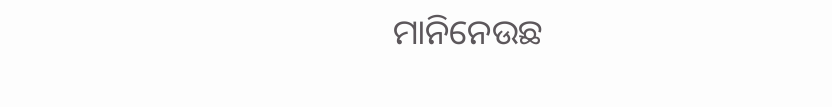ମାନିନେଉଛ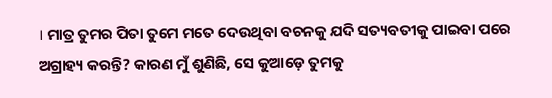। ମାତ୍ର ତୁମର ପିତା ତୁମେ ମତେ ଦେଉଥିବା ବଚନକୁ ଯଦି ସତ୍ୟବତୀକୁ ପାଇବା ପରେ ଅଗ୍ରାହ୍ୟ କରନ୍ତି? କାରଣ ମୁଁ ଶୁଣିଛି, ସେ କୁଆଡ଼େ ତୁମକୁ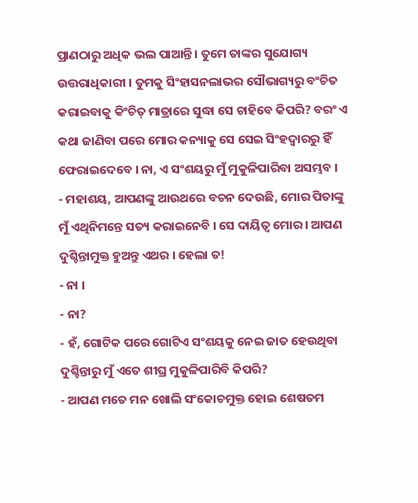ପ୍ରାଣଠାରୁ ଅଧିକ ଭଲ ପାଆନ୍ତି । ତୁମେ ତାଙ୍କର ସୁଯୋଗ୍ୟ ଉତ୍ତରାଧିକାରୀ । ତୁମକୁ ସିଂହାସନଲାଭର ସୌଭାଗ୍ୟରୁ ବଂଚିତ କରାଇବାକୁ କିଂଚିତ୍ ମାତ୍ରାରେ ସୁଦ୍ଧା ସେ ଚାହିବେ କିପରି? ବରଂ ଏ କଥା ଜାଣିବା ପରେ ମୋର କନ୍ୟାକୁ ସେ ସେଇ ସିଂହଦ୍ୱାରରୁ ହିଁ ଫେରାଇଦେବେ । ନା, ଏ ସଂଶୟରୁ ମୁଁ ମୁକୁଳିପାରିବା ଅସମ୍ଭବ ।
- ମହାଶୟ, ଆପଣଙ୍କୁ ଆଉଥରେ ବଚନ ଦେଉଛି, ମୋର ପିତାଙ୍କୁ ମୁଁ ଏଥିନିମନ୍ତେ ସତ୍ୟ କରାଇନେବି । ସେ ଦାୟିତ୍ୱ ମୋର । ଆପଣ ଦୁଶ୍ଚିନ୍ତାମୁକ୍ତ ହୁଅନ୍ତୁ ଏଥର । ହେଲା ତ!
- ନା ।
- ନା?
- ହଁ, ଗୋଟିକ ପରେ ଗୋଟିଏ ସଂଶୟକୁ ନେଇ ଜାତ ହେଉଥିବା ଦୁଶ୍ଚିନ୍ତାରୁ ମୁଁ ଏତେ ଶୀଘ୍ର ମୁକୁଳିପାରିବି କିପରି?
- ଆପଣ ମତେ ମନ ଖୋଲି ସଂକୋଚମୁକ୍ତ ହୋଇ ଶେଷତମ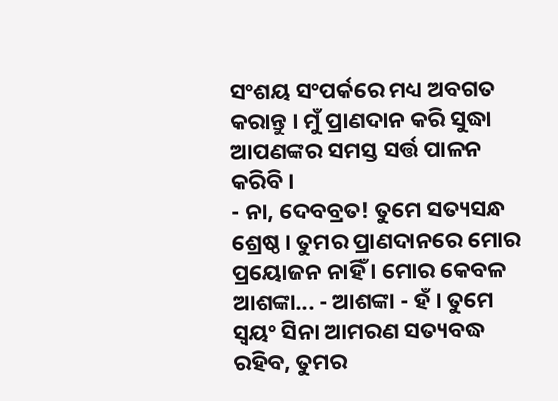ସଂଶୟ ସଂପର୍କରେ ମଧ୍ୟ ଅବଗତ କରାନ୍ତୁ । ମୁଁ ପ୍ରାଣଦାନ କରି ସୁଦ୍ଧା ଆପଣଙ୍କର ସମସ୍ତ ସର୍ତ୍ତ ପାଳନ କରିବି ।
- ନା, ଦେବବ୍ରତ! ତୁମେ ସତ୍ୟସନ୍ଧ ଶ୍ରେଷ୍ଠ । ତୁମର ପ୍ରାଣଦାନରେ ମୋର ପ୍ରୟୋଜନ ନାହିଁ । ମୋର କେବଳ ଆଶଙ୍କା... - ଆଶଙ୍କା - ହଁ । ତୁମେ ସ୍ୱୟଂ ସିନା ଆମରଣ ସତ୍ୟବଦ୍ଧ ରହିବ, ତୁମର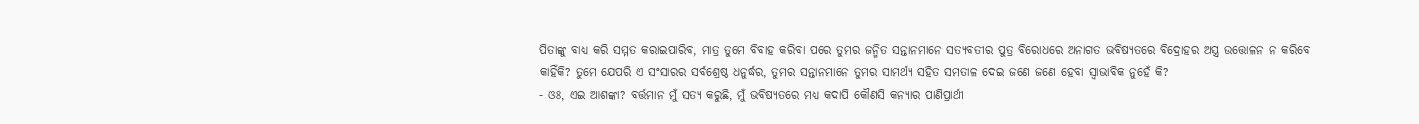ପିତାଙ୍କୁ ବାଧ୍ୟ କରି ସମ୍ମତ କରାଇପାରିବ, ମାତ୍ର ତୁମେ ବିବାହ କରିବା ପରେ ତୁମର ଜନ୍ମିତ ସନ୍ତାନମାନେ ସତ୍ୟବତୀର ପୁତ୍ର ବିରୋଧରେ ଅନାଗତ ଭବିଷ୍ୟତରେ ବିଦ୍ରୋହର ଅସ୍ତ୍ର ଉତ୍ତୋଳନ ନ କରିବେ କାହିଁକି? ତୁମେ ଯେପରି ଏ ସଂସାରର ସର୍ବଶ୍ରେଷ୍ଠ ଧନୁର୍ଦ୍ଧର, ତୁମର ସନ୍ତାନମାନେ ତୁମର ସାମର୍ଥ୍ୟ ସହିତ ସମତାଳ ଦେଇ ଜଣେ ଜଣେ ହେବା ସ୍ୱାଭାବିକ ନୁହେଁ କି?
- ଓଃ, ଏଇ ଆଶଙ୍କା? ବର୍ତ୍ତମାନ ମୁଁ ସତ୍ୟ କରୁଛି, ମୁଁ ଭବିଷ୍ୟତରେ ମଧ୍ୟ କଦାପି କୌଣସି କନ୍ୟାର ପାଣିପ୍ରାର୍ଥୀ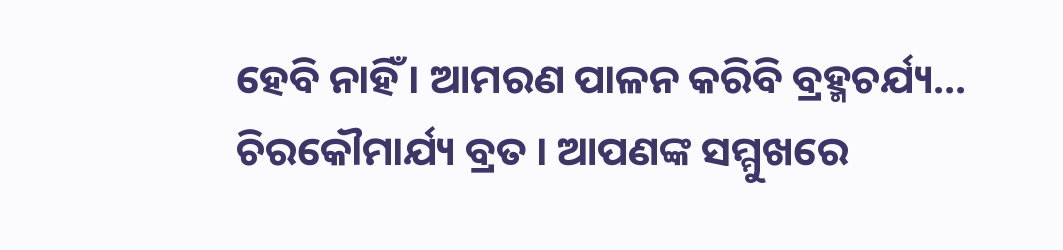ହେବି ନାହିଁ । ଆମରଣ ପାଳନ କରିବି ବ୍ରହ୍ମଚର୍ଯ୍ୟ... ଚିରକୌମାର୍ଯ୍ୟ ବ୍ରତ । ଆପଣଙ୍କ ସମ୍ମୁଖରେ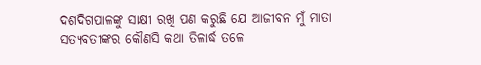ଦଶଦିଗପାଳଙ୍କୁ ସାକ୍ଷୀ ରଖି ପଣ କରୁଛି ଯେ ଆଜୀବନ ମୁଁ ମାତା ସତ୍ୟବତୀଙ୍କର କୌଣସି କଥା ତିଳାର୍ଦ୍ଧ ତଳେ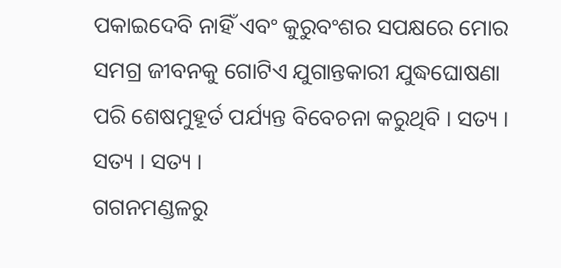ପକାଇଦେବି ନାହିଁ ଏବଂ କୁରୁବଂଶର ସପକ୍ଷରେ ମୋର ସମଗ୍ର ଜୀବନକୁ ଗୋଟିଏ ଯୁଗାନ୍ତକାରୀ ଯୁଦ୍ଧଘୋଷଣା ପରି ଶେଷମୁହୂର୍ତ ପର୍ଯ୍ୟନ୍ତ ବିବେଚନା କରୁଥିବି । ସତ୍ୟ । ସତ୍ୟ । ସତ୍ୟ ।
ଗଗନମଣ୍ଡଳରୁ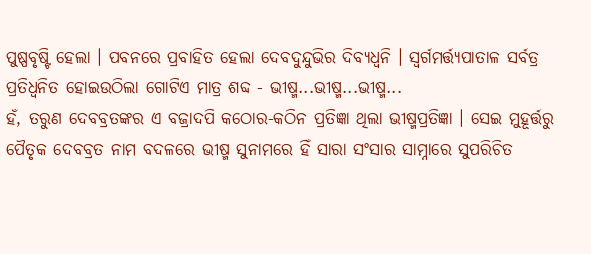ପୁଷ୍ପବୃଷ୍ଟି ହେଲା । ପବନରେ ପ୍ରବାହିତ ହେଲା ଦେବଦୁନ୍ଦୁଭିର ଦିବ୍ୟଧ୍ୱନି । ସ୍ୱର୍ଗମର୍ତ୍ତ୍ୟପାତାଳ ସର୍ବତ୍ର ପ୍ରତିଧ୍ୱନିତ ହୋଇଉଠିଲା ଗୋଟିଏ ମାତ୍ର ଶବ୍ଦ - ଭୀଷ୍ମ...ଭୀଷ୍ମ...ଭୀଷ୍ମ...
ହଁ, ତରୁଣ ଦେବବ୍ରତଙ୍କର ଏ ବଜ୍ରାଦପି କଠୋର-କଠିନ ପ୍ରତିଜ୍ଞା ଥିଲା ଭୀଷ୍ମପ୍ରତିଜ୍ଞା । ସେଇ ମୁହୂର୍ତ୍ତରୁ ପୈତୃକ ଦେବବ୍ରତ ନାମ ବଦଳରେ ଭୀଷ୍ମ ସୁନାମରେ ହିଁ ସାରା ସଂସାର ସାମ୍ନାରେ ସୁପରିଚିତ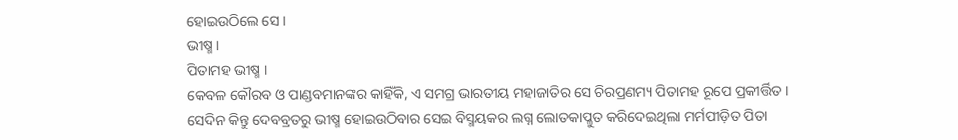ହୋଇଉଠିଲେ ସେ ।
ଭୀଷ୍ମ ।
ପିତାମହ ଭୀଷ୍ମ ।
କେବଳ କୌରବ ଓ ପାଣ୍ଡବମାନଙ୍କର କାହିଁକି, ଏ ସମଗ୍ର ଭାରତୀୟ ମହାଜାତିର ସେ ଚିରପ୍ରଣମ୍ୟ ପିତାମହ ରୂପେ ପ୍ରକୀର୍ତ୍ତିତ ।
ସେଦିନ କିନ୍ତୁ ଦେବବ୍ରତରୁ ଭୀଷ୍ମ ହୋଇଉଠିବାର ସେଇ ବିସ୍ମୟକର ଲଗ୍ନ ଲୋତକାପ୍ଳୁତ କରିଦେଇଥିଲା ମର୍ମପୀଡ଼ିତ ପିତା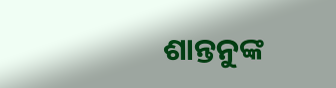ଶାନ୍ତନୁଙ୍କ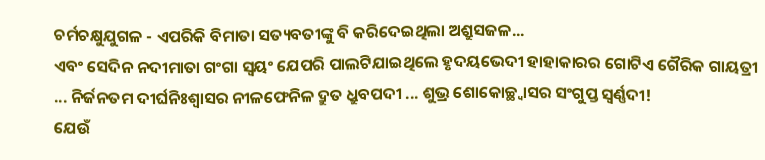ଚର୍ମଚକ୍ଷୁଯୁଗଳ - ଏପରିକି ବିମାତା ସତ୍ୟବତୀଙ୍କୁ ବି କରିଦେଇଥିଲା ଅଶ୍ରୁସଜଳ...
ଏବଂ ସେଦିନ ନଦୀମାତା ଗଂଗା ସ୍ୱୟଂ ଯେପରି ପାଲଟିଯାଇଥିଲେ ହୃଦୟଭେଦୀ ହାହାକାରର ଗୋଟିଏ ଗୈରିକ ଗାୟତ୍ରୀ ... ନିର୍ଜନତମ ଦୀର୍ଘନିଃଶ୍ୱାସର ନୀଳଫେନିଳ ଦ୍ରୁତ ଧ୍ରୁବପଦୀ ... ଶୁଭ୍ର ଶୋକୋଚ୍ଛ୍ୱାସର ସଂଗୁପ୍ତ ସ୍ୱର୍ଣ୍ଣଦୀ!
ଯେଉଁ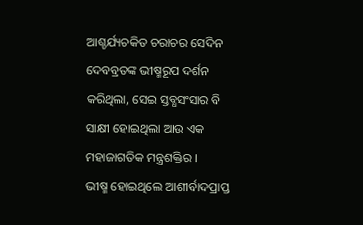ଆଶ୍ଚର୍ଯ୍ୟଚକିତ ଚରାଚର ସେଦିନ ଦେବବ୍ରତଙ୍କ ଭୀଷ୍ମରୂପ ଦର୍ଶନ କରିଥିଲା, ସେଇ ସ୍ତବ୍ଧସଂସାର ବି ସାକ୍ଷୀ ହୋଇଥିଲା ଆଉ ଏକ ମହାଜାଗତିକ ମନ୍ତ୍ରଶକ୍ତିର ।
ଭୀଷ୍ମ ହୋଇଥିଲେ ଆଶୀର୍ବାଦପ୍ରାପ୍ତ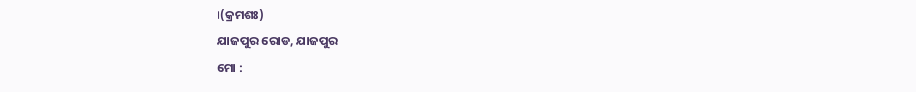।(କ୍ରମଶଃ)
ଯାଜପୁର ରୋଡ, ଯାଜପୁର
ମୋ :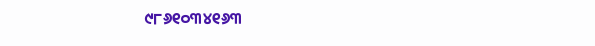୯୮୬୧୦୩୪୧୬୩